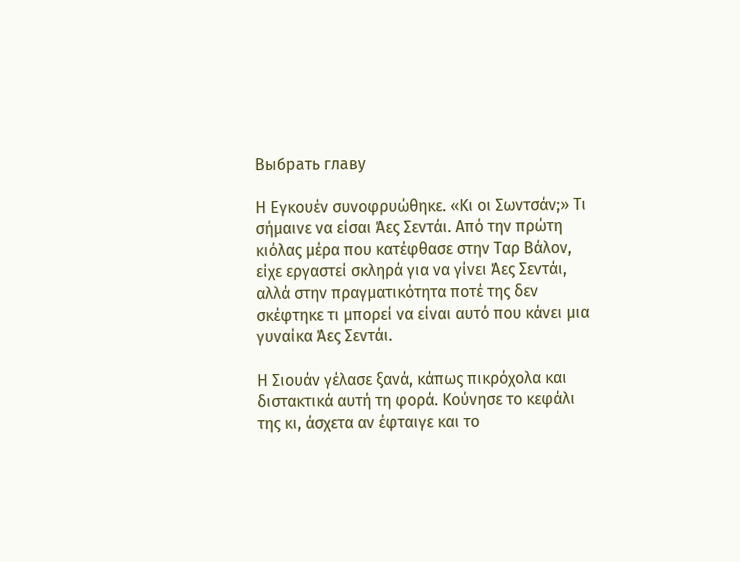Выбрать главу

Η Εγκουέν συνοφρυώθηκε. «Κι οι Σωντσάν;» Τι σήμαινε να είσαι Άες Σεντάι. Από την πρώτη κιόλας μέρα που κατέφθασε στην Ταρ Βάλον, είχε εργαστεί σκληρά για να γίνει Άες Σεντάι, αλλά στην πραγματικότητα ποτέ της δεν σκέφτηκε τι μπορεί να είναι αυτό που κάνει μια γυναίκα Άες Σεντάι.

Η Σιουάν γέλασε ξανά, κάπως πικρόχολα και διστακτικά αυτή τη φορά. Κούνησε το κεφάλι της κι, άσχετα αν έφταιγε και το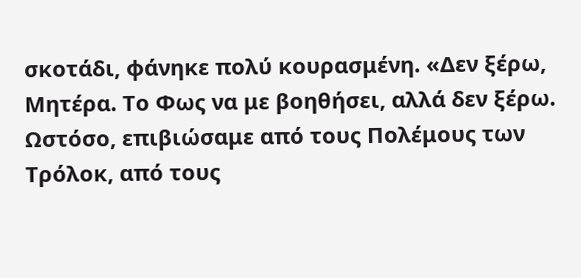σκοτάδι, φάνηκε πολύ κουρασμένη. «Δεν ξέρω, Μητέρα. Το Φως να με βοηθήσει, αλλά δεν ξέρω. Ωστόσο, επιβιώσαμε από τους Πολέμους των Τρόλοκ, από τους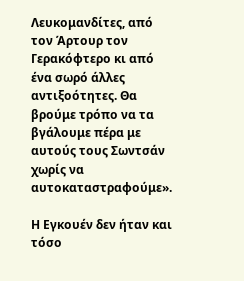Λευκομανδίτες, από τον Άρτουρ τον Γερακόφτερο κι από ένα σωρό άλλες αντιξοότητες. Θα βρούμε τρόπο να τα βγάλουμε πέρα με αυτούς τους Σωντσάν χωρίς να αυτοκαταστραφούμε».

Η Εγκουέν δεν ήταν και τόσο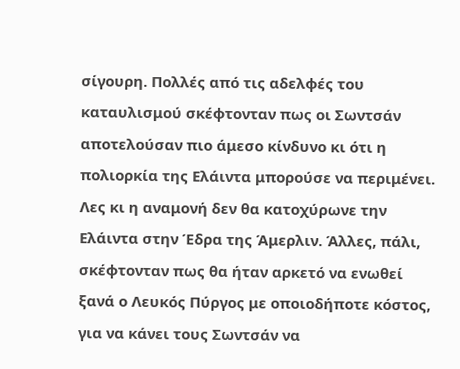σίγουρη. Πολλές από τις αδελφές του καταυλισμού σκέφτονταν πως οι Σωντσάν αποτελούσαν πιο άμεσο κίνδυνο κι ότι η πολιορκία της Ελάιντα μπορούσε να περιμένει. Λες κι η αναμονή δεν θα κατοχύρωνε την Ελάιντα στην Έδρα της Άμερλιν. Άλλες, πάλι, σκέφτονταν πως θα ήταν αρκετό να ενωθεί ξανά ο Λευκός Πύργος με οποιοδήποτε κόστος, για να κάνει τους Σωντσάν να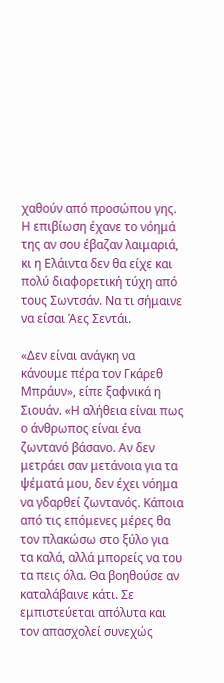χαθούν από προσώπου γης. Η επιβίωση έχανε το νόημά της αν σου έβαζαν λαιμαριά, κι η Ελάιντα δεν θα είχε και πολύ διαφορετική τύχη από τους Σωντσάν. Να τι σήμαινε να είσαι Άες Σεντάι.

«Δεν είναι ανάγκη να κάνουμε πέρα τον Γκάρεθ Μπράυν», είπε ξαφνικά η Σιουάν. «Η αλήθεια είναι πως ο άνθρωπος είναι ένα ζωντανό βάσανο. Αν δεν μετράει σαν μετάνοια για τα ψέματά μου, δεν έχει νόημα να γδαρθεί ζωντανός. Κάποια από τις επόμενες μέρες θα τον πλακώσω στο ξύλο για τα καλά, αλλά μπορείς να του τα πεις όλα. Θα βοηθούσε αν καταλάβαινε κάτι. Σε εμπιστεύεται απόλυτα και τον απασχολεί συνεχώς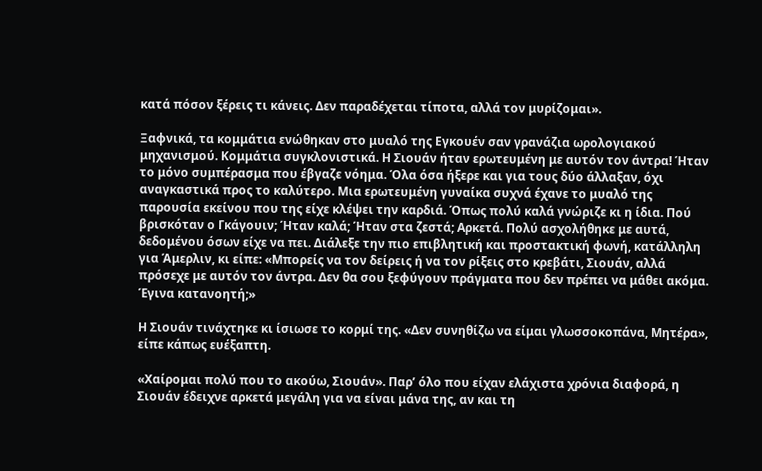κατά πόσον ξέρεις τι κάνεις. Δεν παραδέχεται τίποτα, αλλά τον μυρίζομαι».

Ξαφνικά, τα κομμάτια ενώθηκαν στο μυαλό της Εγκουέν σαν γρανάζια ωρολογιακού μηχανισμού. Κομμάτια συγκλονιστικά. Η Σιουάν ήταν ερωτευμένη με αυτόν τον άντρα! Ήταν το μόνο συμπέρασμα που έβγαζε νόημα. Όλα όσα ήξερε και για τους δύο άλλαξαν, όχι αναγκαστικά προς το καλύτερο. Μια ερωτευμένη γυναίκα συχνά έχανε το μυαλό της παρουσία εκείνου που της είχε κλέψει την καρδιά. Όπως πολύ καλά γνώριζε κι η ίδια. Πού βρισκόταν ο Γκάγουιν; Ήταν καλά; Ήταν στα ζεστά; Αρκετά. Πολύ ασχολήθηκε με αυτά, δεδομένου όσων είχε να πει. Διάλεξε την πιο επιβλητική και προστακτική φωνή, κατάλληλη για Άμερλιν, κι είπε: «Μπορείς να τον δείρεις ή να τον ρίξεις στο κρεβάτι, Σιουάν, αλλά πρόσεχε με αυτόν τον άντρα. Δεν θα σου ξεφύγουν πράγματα που δεν πρέπει να μάθει ακόμα. Έγινα κατανοητή;»

Η Σιουάν τινάχτηκε κι ίσιωσε το κορμί της. «Δεν συνηθίζω να είμαι γλωσσοκοπάνα, Μητέρα», είπε κάπως ευέξαπτη.

«Χαίρομαι πολύ που το ακούω, Σιουάν». Παρ’ όλο που είχαν ελάχιστα χρόνια διαφορά, η Σιουάν έδειχνε αρκετά μεγάλη για να είναι μάνα της, αν και τη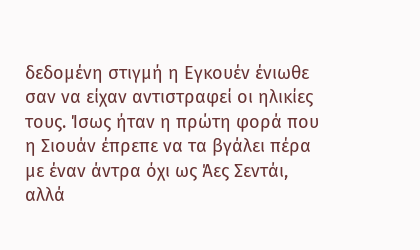δεδομένη στιγμή η Εγκουέν ένιωθε σαν να είχαν αντιστραφεί οι ηλικίες τους. Ίσως ήταν η πρώτη φορά που η Σιουάν έπρεπε να τα βγάλει πέρα με έναν άντρα όχι ως Άες Σεντάι, αλλά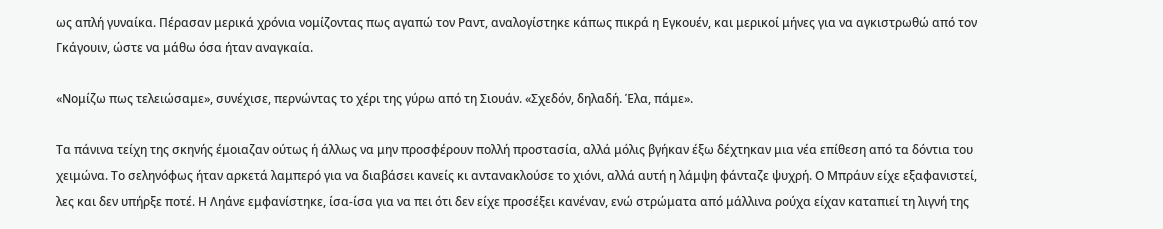ως απλή γυναίκα. Πέρασαν μερικά χρόνια νομίζοντας πως αγαπώ τον Ραντ, αναλογίστηκε κάπως πικρά η Εγκουέν, και μερικοί μήνες για να αγκιστρωθώ από τον Γκάγουιν, ώστε να μάθω όσα ήταν αναγκαία.

«Νομίζω πως τελειώσαμε», συνέχισε, περνώντας το χέρι της γύρω από τη Σιουάν. «Σχεδόν, δηλαδή. Έλα, πάμε».

Τα πάνινα τείχη της σκηνής έμοιαζαν ούτως ή άλλως να μην προσφέρουν πολλή προστασία, αλλά μόλις βγήκαν έξω δέχτηκαν μια νέα επίθεση από τα δόντια του χειμώνα. Το σεληνόφως ήταν αρκετά λαμπερό για να διαβάσει κανείς κι αντανακλούσε το χιόνι, αλλά αυτή η λάμψη φάνταζε ψυχρή. Ο Μπράυν είχε εξαφανιστεί, λες και δεν υπήρξε ποτέ. Η Ληάνε εμφανίστηκε, ίσα-ίσα για να πει ότι δεν είχε προσέξει κανέναν, ενώ στρώματα από μάλλινα ρούχα είχαν καταπιεί τη λιγνή της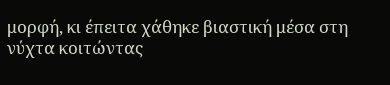μορφή, κι έπειτα χάθηκε βιαστική μέσα στη νύχτα κοιτώντας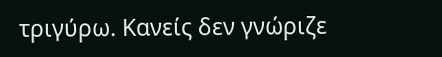τριγύρω. Κανείς δεν γνώριζε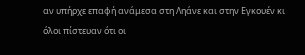αν υπήρχε επαφή ανάμεσα στη Ληάνε και στην Εγκουέν κι όλοι πίστευαν ότι οι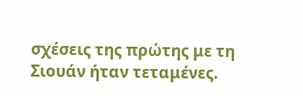σχέσεις της πρώτης με τη Σιουάν ήταν τεταμένες.